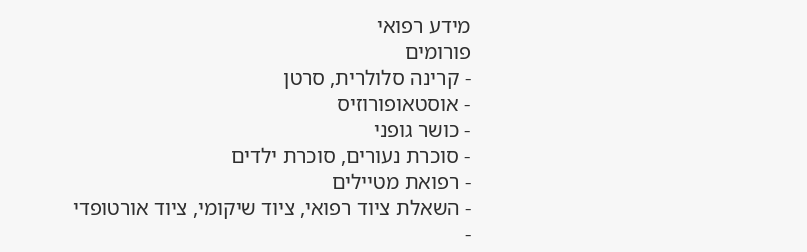מידע רפואי
פורומים
- קרינה סלולרית, סרטן
- אוסטאופורוזיס
- כושר גופני
- סוכרת נעורים, סוכרת ילדים
- רפואת מטיילים
- השאלת ציוד רפואי, ציוד שיקומי, ציוד אורטופדי
-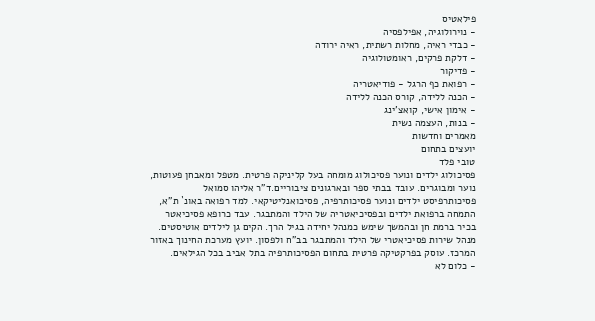פילאטיס
- נוירולוגיה, אפילפסיה
- כבדי ראיה, מחלות רשתית, ראיה ירודה
- דלקת פרקים, ראומטולוגיה
- פדיקור
- רפואת כף הרגל - פודיאטריה
- הכנה ללידה, קורס הכנה ללידה
- אימון אישי, קואצ'ינג
- בנות, העצמה נשית
מאמרים וחדשות
יועצים בתחום
טובי פלד
פסיכולוג ילדים ונוער פסיכולוג מומחה בעל קליניקה פרטית. מטפל ומאבחן פעוטות, נוער ומבוגרים. עובד בבתי ספר ובארגונים ציבוריים.ד"ר אליהו סמואל
פסיכותרפיסט ילדים ונוער פסיכותרפיה, פסיכואנליטיקאי. למד רפואה באונ` ת"א, התמחה ברפואת ילדים ובפסיכיאטריה של הילד והמתבגר. עבד כרופא פסיכיאטר בכיר ברמת חן ובהמשך שימש כמנהל יחידה בגיל הרך. הקים גן לילדים אוטיסטים. מנהל שירות פסיכיאטרי של הילד והמתבגר בב"ח ולפסון. יועץ מערכת החינוך באזור המרכז. עוסק בפרקטיקה פרטית בתחום הפסיכותרפיה בתל אביב בכל הגילאים.
- כלום לא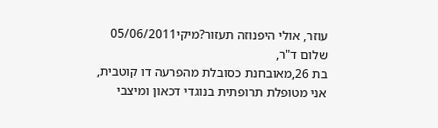עוזר, אולי היפנוזה תעזור?מיקי05/06/2011
שלום ד"ר,
בת 26,מאובחנת כסובלת מהפרעה דו קוטבית, אני מטופלת תרופתית בנוגדי דכאון ומיצבי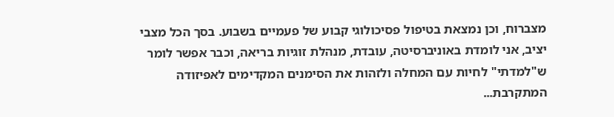מצברוח, וכן נמצאת בטיפול פסיכולוגי קבוע של פעמיים בשבוע. בסך הכל מצבי יציב, אני לומדת באוניברסיטה, עובדת, מנהלת זוגיות בריאה, וכבר אפשר לומר ש"למדתי" לחיות עם המחלה ולזהות את הסימנים המקדימים לאפיזודה המתקרבת...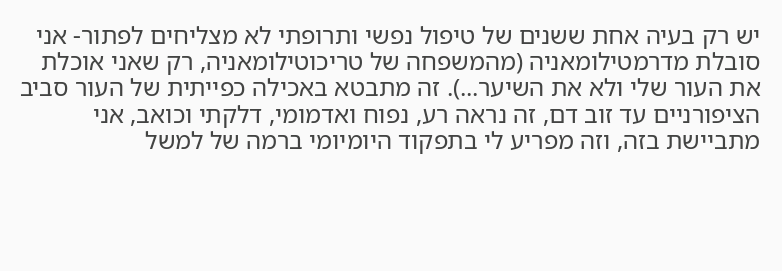יש רק בעיה אחת ששנים של טיפול נפשי ותרופתי לא מצליחים לפתור- אני סובלת מדרמטילומאניה (מהמשפחה של טריכוטילומאניה, רק שאני אוכלת את העור שלי ולא את השיער...). זה מתבטא באכילה כפייתית של העור סביב הציפורניים עד זוב דם, זה נראה רע, נפוח ואדמומי, דלקתי וכואב, אני מתביישת בזה, וזה מפריע לי בתפקוד היומיומי ברמה של למשל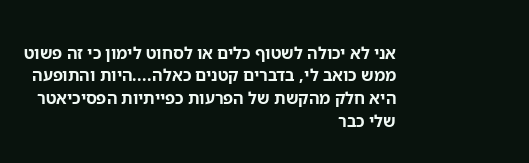אני לא יכולה לשטוף כלים או לסחוט לימון כי זה פשוט ממש כואב לי, בדברים קטנים כאלה....היות והתופעה היא חלק מהקשת של הפרעות כפייתיות הפסיכיאטר שלי כבר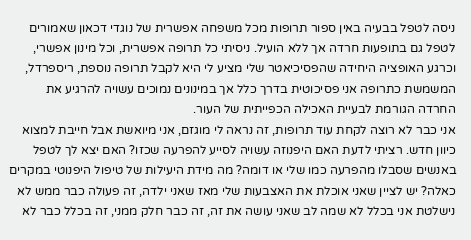ניסה לטפל בבעיה באין ספור תרופות מכל משפחה אפשרית של נוגדי דכאון שאמורים לטפל גם בתופעות חרדה אך ללא הועיל. ניסיתי כל תרופה אפשרית, וכל מינון אפשרי, וכרגע האופציה היחידה שהפסיכיאטר שלי מציע לי היא לקבל תרופה נוספת, ריספרדל, המשמשת כתרופה אני פסיכוטית בדרך כלל אך במינונים נמוכים עשויה להרגיע את החרדה הגורמת לבעיית האכילה הכפייתית של העור.
אני כבר לא רוצה לקחת עוד תרופות, זה נראה לי מוגזם, אני מיואשת אבל חייבת למצוא כיוון חדש. רציתי לדעת האם היפנוזה עשויה לסייע להפרעה שכזו? האם יצא לך לטפל באנשים שסבלו מהפרעה כמו שלי או דומה? מה מידת היעילות של טיפול היפנוטי במקרים כאלה? יש לציין שאני אוכלת את האצבעות שלי מאז שאני ילדה, זה פעולה כבר ממש לא נישלטת אני בכלל לא שמה לב שאני עושה את זה, זה כבר חלק ממני, זה בכלל כבר לא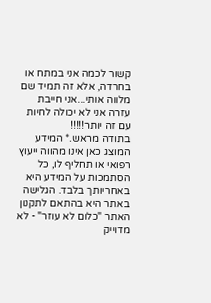קשור לכמה אני במתח או בחרדה, אלא זה תמיד שם מלווה אותי...אני חייבת עזרה אני לא יכולה לחיות עם זה יותר!!!!!
בתודה מראש.* המידע המוצג כאן אינו מהווה ייעוץ רפואי או תחליף לו, כל הסתמכות על המידע היא באחריותך בלבד. הגלישה באתר היא בהתאם לתקנון האתר "כלום לא עוזר" - לא מדוייק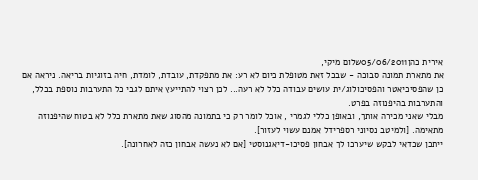אירית כהן05/06/2011שלום מיקי,
את מתארת תמונה סבוכה - שבכל זאת מטופלת כיום לא רע: את מתפקדת, עובדת, לומדת, חיה בזוגיות בריאה. ניראה אם כן שהפסיכיאטר והפסיכולוג/ית עושים עבודה כלל לא רעה... לכן רצוי להתייעץ איתם לגבי כל התערבות נוספת בכלל, והתערבות בהיפנוזה בפרט.
מבלי שאני מכירה אותך, ובאופן כללי לגמרי , אוכל לומר רק כי בתמונה מהסוג שאת מתארת כלל לא בטוח שהיפנוזה מתאימה. [ולמיטב נסיוני רספרידל אמנם עשוי לעזור].
ייתכן שכדאי לבקש שיערכו לך אבחון פסיכו-דיאגנוסטי [אם לא נעשה אבחון כזה לאחרונה].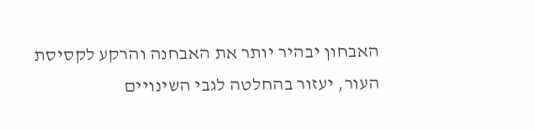האבחון יבהיר יותר את האבחנה והרקע לקסיסת העור, יעזור בהחלטה לגבי השינויים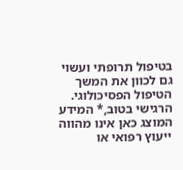בטיפול תרופתי ועשוי גם לכוון את המשך הטיפול הפסיכולוגי.
הרגישי בטוב,* המידע המוצג כאן אינו מהווה ייעוץ רפואי או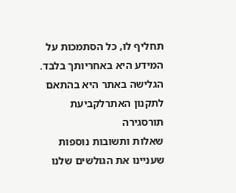תחליף לו, כל הסתמכות על המידע היא באחריותך בלבד. הגלישה באתר היא בהתאם לתקנון האתרלקביעת תורסגירה
שאלות ותשובות נוספות שעניינו את הגולשים שלנו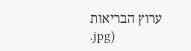ערוץ הבריאות
.jpg)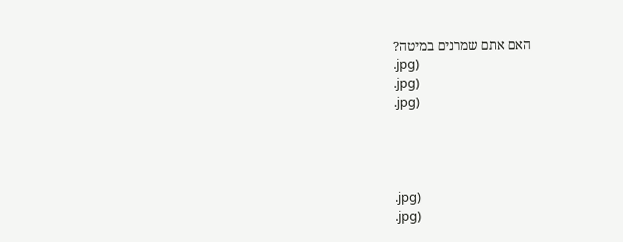האם אתם שמרנים במיטה?
.jpg)
.jpg)
.jpg)




.jpg)
.jpg)